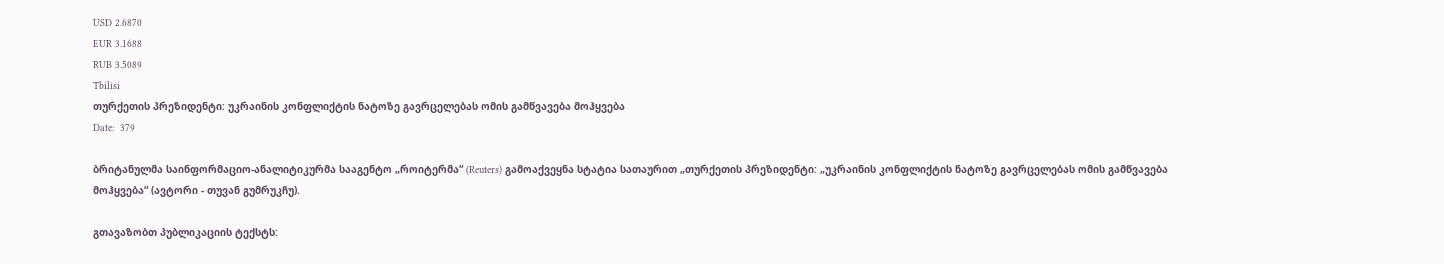USD 2.6870
EUR 3.1688
RUB 3.5089
Tbilisi
თურქეთის პრეზიდენტი: უკრაინის კონფლიქტის ნატოზე გავრცელებას ომის გამწვავება მოჰყვება
Date:  379

ბრიტანულმა საინფორმაციო-ანალიტიკურმა სააგენტო „როიტერმა“ (Reuters) გამოაქვეყნა სტატია სათაურით „თურქეთის პრეზიდენტი: „უკრაინის კონფლიქტის ნატოზე გავრცელებას ომის გამწვავება მოჰყვება“ (ავტორი - თუვან გუმრუკჩუ).

გთავაზობთ პუბლიკაციის ტექსტს: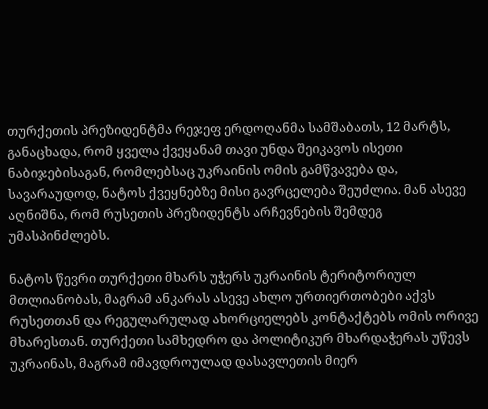თურქეთის პრეზიდენტმა რეჯეფ ერდოღანმა სამშაბათს, 12 მარტს, განაცხადა, რომ ყველა ქვეყანამ თავი უნდა შეიკავოს ისეთი ნაბიჯებისაგან, რომლებსაც უკრაინის ომის გამწვავება და, სავარაუდოდ, ნატოს ქვეყნებზე მისი გავრცელება შეუძლია. მან ასევე აღნიშნა, რომ რუსეთის პრეზიდენტს არჩევნების შემდეგ უმასპინძლებს.

ნატოს წევრი თურქეთი მხარს უჭერს უკრაინის ტერიტორიულ მთლიანობას, მაგრამ ანკარას ასევე ახლო ურთიერთობები აქვს რუსეთთან და რეგულარულად ახორციელებს კონტაქტებს ომის ორივე მხარესთან. თურქეთი სამხედრო და პოლიტიკურ მხარდაჭერას უწევს უკრაინას, მაგრამ იმავდროულად დასავლეთის მიერ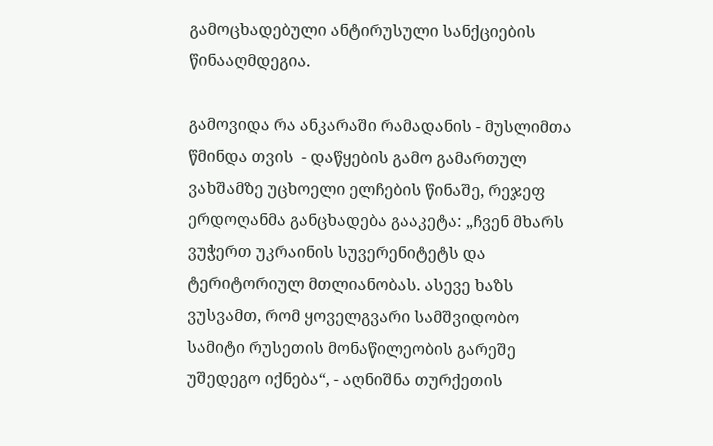გამოცხადებული ანტირუსული სანქციების წინააღმდეგია.

გამოვიდა რა ანკარაში რამადანის - მუსლიმთა წმინდა თვის  - დაწყების გამო გამართულ ვახშამზე უცხოელი ელჩების წინაშე, რეჯეფ ერდოღანმა განცხადება გააკეტა: „ჩვენ მხარს ვუჭერთ უკრაინის სუვერენიტეტს და ტერიტორიულ მთლიანობას. ასევე ხაზს ვუსვამთ, რომ ყოველგვარი სამშვიდობო სამიტი რუსეთის მონაწილეობის გარეშე უშედეგო იქნება“, - აღნიშნა თურქეთის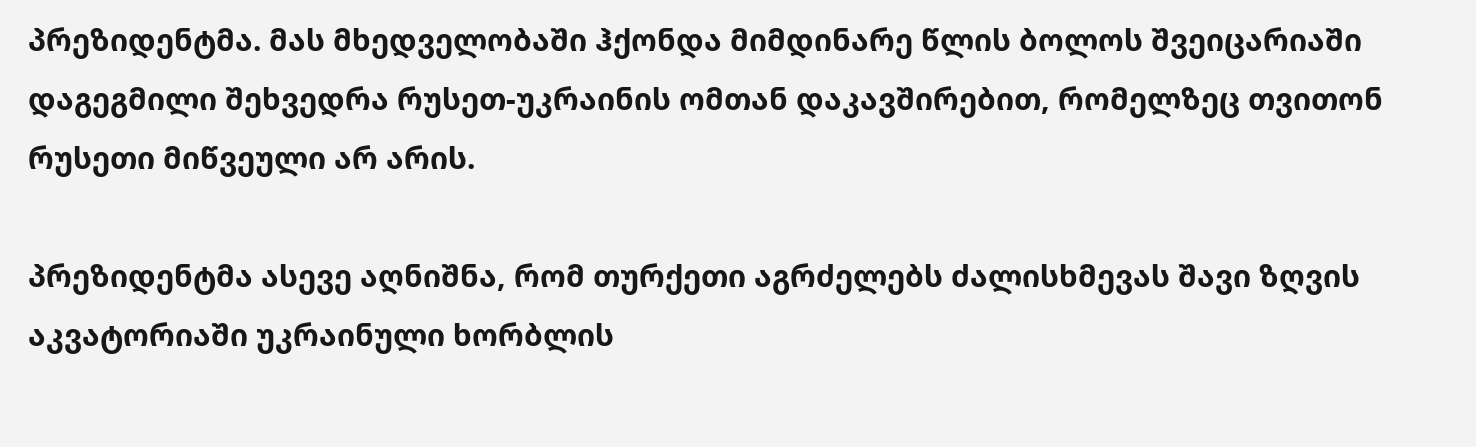პრეზიდენტმა. მას მხედველობაში ჰქონდა მიმდინარე წლის ბოლოს შვეიცარიაში დაგეგმილი შეხვედრა რუსეთ-უკრაინის ომთან დაკავშირებით, რომელზეც თვითონ რუსეთი მიწვეული არ არის.

პრეზიდენტმა ასევე აღნიშნა, რომ თურქეთი აგრძელებს ძალისხმევას შავი ზღვის აკვატორიაში უკრაინული ხორბლის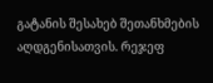გატანის შესახებ შეთანხმების აღდგენისათვის. რეჯეფ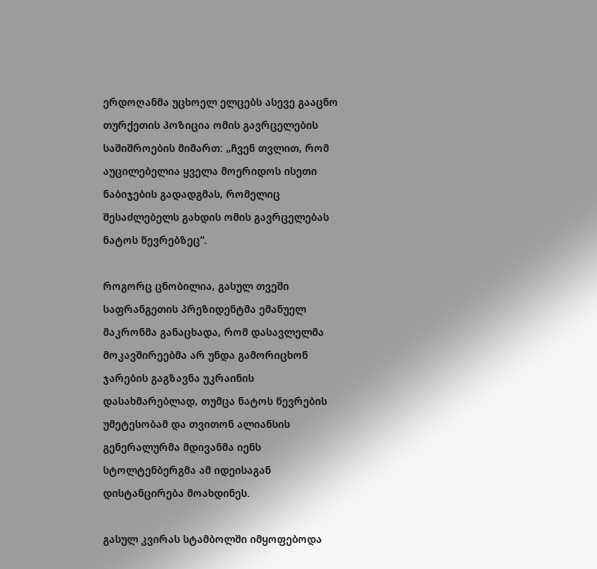ერდოღანმა უცხოელ ელცებს ასევე გააცნო თურქეთის პოზიცია ომის გავრცელების საშიშროების მიმართ: „ჩვენ თვლით, რომ აუცილებელია ყველა მოერიდოს ისეთი ნაბიჯების გადადგმას, რომელიც შესაძლებელს გახდის ომის გავრცელებას ნატოს წევრებზეც“.

როგორც ცნობილია, გასულ თვეში საფრანგეთის პრეზიდენტმა ემანუელ მაკრონმა განაცხადა, რომ დასავლელმა მოკავშირეებმა არ უნდა გამორიცხონ ჯარების გაგზავნა უკრაინის დასახმარებლად, თუმცა ნატოს წევრების უმეტესობამ და თვითონ ალიანსის გენერალურმა მდივანმა იენს სტოლტენბერგმა ამ იდეისაგან დისტანცირება მოახდინეს.

გასულ კვირას სტამბოლში იმყოფებოდა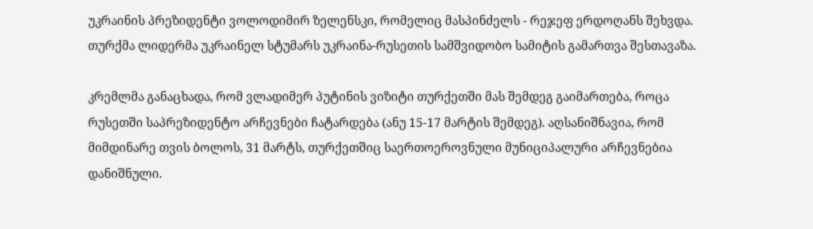უკრაინის პრეზიდენტი ვოლოდიმირ ზელენსკი, რომელიც მასპინძელს - რეჯეფ ერდოღანს შეხვდა. თურქმა ლიდერმა უკრაინელ სტუმარს უკრაინა-რუსეთის სამშვიდობო სამიტის გამართვა შესთავაზა.

კრემლმა განაცხადა, რომ ვლადიმერ პუტინის ვიზიტი თურქეთში მას შემდეგ გაიმართება, როცა რუსეთში საპრეზიდენტო არჩევნები ჩატარდება (ანუ 15-17 მარტის შემდეგ). აღსანიშნავია, რომ მიმდინარე თვის ბოლოს, 31 მარტს, თურქეთშიც საერთოეროვნული მუნიციპალური არჩევნებია დანიშნული.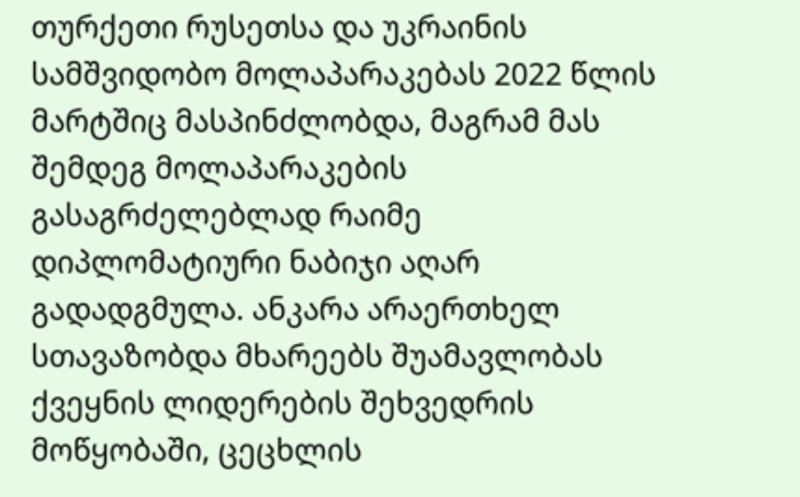თურქეთი რუსეთსა და უკრაინის სამშვიდობო მოლაპარაკებას 2022 წლის მარტშიც მასპინძლობდა, მაგრამ მას შემდეგ მოლაპარაკების გასაგრძელებლად რაიმე დიპლომატიური ნაბიჯი აღარ გადადგმულა. ანკარა არაერთხელ სთავაზობდა მხარეებს შუამავლობას ქვეყნის ლიდერების შეხვედრის მოწყობაში, ცეცხლის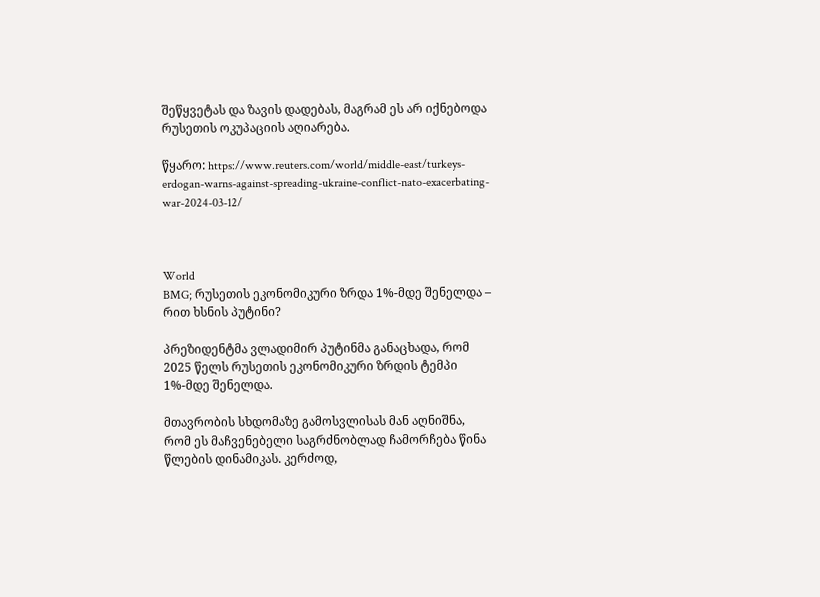შეწყვეტას და ზავის დადებას, მაგრამ ეს არ იქნებოდა რუსეთის ოკუპაციის აღიარება.

წყარო: https://www.reuters.com/world/middle-east/turkeys-erdogan-warns-against-spreading-ukraine-conflict-nato-exacerbating-war-2024-03-12/



World
BMG; რუსეთის ეკონომიკური ზრდა 1%-მდე შენელდა – რით ხსნის პუტინი?

პრეზიდენტმა ვლადიმირ პუტინმა განაცხადა, რომ 2025 წელს რუსეთის ეკონომიკური ზრდის ტემპი 1%-მდე შენელდა.

მთავრობის სხდომაზე გამოსვლისას მან აღნიშნა, რომ ეს მაჩვენებელი საგრძნობლად ჩამორჩება წინა წლების დინამიკას. კერძოდ,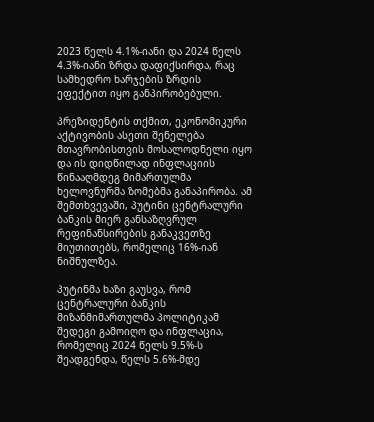2023 წელს 4.1%-იანი და 2024 წელს 4.3%-იანი ზრდა დაფიქსირდა, რაც სამხედრო ხარჯების ზრდის ეფექტით იყო განპირობებული.

პრეზიდენტის თქმით, ეკონომიკური აქტივობის ასეთი შენელება მთავრობისთვის მოსალოდნელი იყო და ის დიდწილად ინფლაციის წინააღმდეგ მიმართულმა ხელოვნურმა ზომებმა განაპირობა. ამ შემთხვევაში, პუტინი ცენტრალური ბანკის მიერ განსაზღვრულ რეფინანსირების განაკვეთზე მიუთითებს, რომელიც 16%-იან ნიშნულზეა.

პუტინმა ხაზი გაუსვა, რომ ცენტრალური ბანკის მიზანმიმართულმა პოლიტიკამ შედეგი გამოიღო და ინფლაცია, რომელიც 2024 წელს 9.5%-ს შეადგენდა, წელს 5.6%-მდე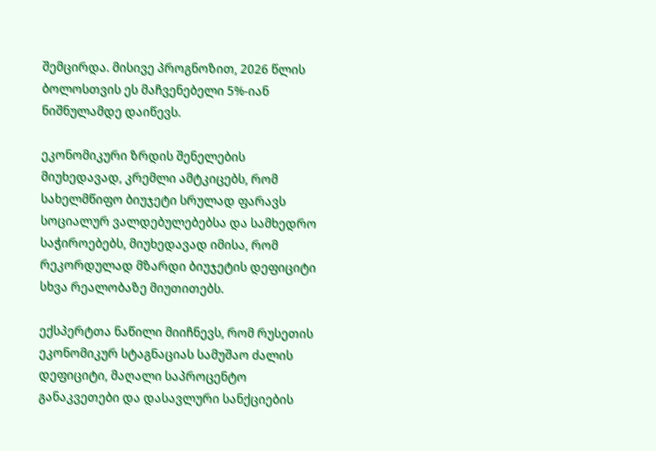შემცირდა. მისივე პროგნოზით, 2026 წლის ბოლოსთვის ეს მაჩვენებელი 5%-იან ნიშნულამდე დაიწევს.

ეკონომიკური ზრდის შენელების მიუხედავად, კრემლი ამტკიცებს, რომ სახელმწიფო ბიუჯეტი სრულად ფარავს სოციალურ ვალდებულებებსა და სამხედრო საჭიროებებს, მიუხედავად იმისა, რომ რეკორდულად მზარდი ბიუჯეტის დეფიციტი სხვა რეალობაზე მიუთითებს.

ექსპერტთა ნაწილი მიიჩნევს, რომ რუსეთის ეკონომიკურ სტაგნაციას სამუშაო ძალის დეფიციტი, მაღალი საპროცენტო განაკვეთები და დასავლური სანქციების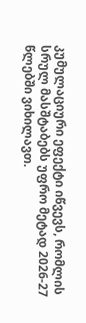კუმულაციური ეფექტი იწვევს, რომლის სრულ მასშტაბებს უფრო მეტად 2026-27 წლებში ვიხილავთ.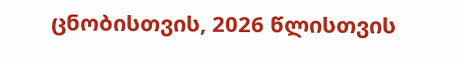ცნობისთვის, 2026 წლისთვის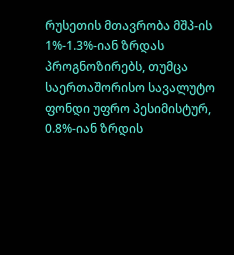რუსეთის მთავრობა მშპ-ის 1%-1.3%-იან ზრდას პროგნოზირებს, თუმცა საერთაშორისო სავალუტო ფონდი უფრო პესიმისტურ, 0.8%-იან ზრდის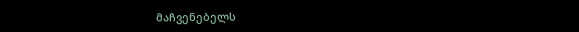მაჩვენებელს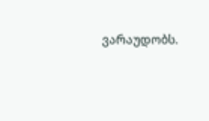ვარაუდობს.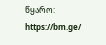წყარო:  https://bm.ge/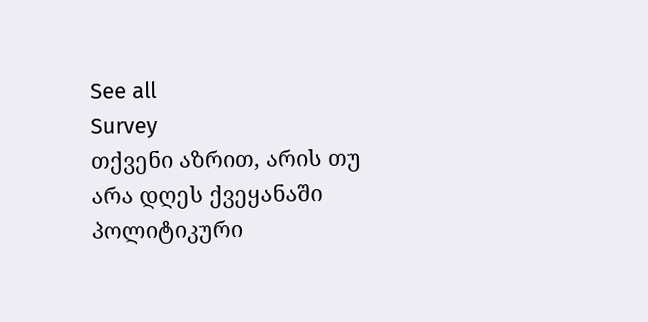See all
Survey
თქვენი აზრით, არის თუ არა დღეს ქვეყანაში პოლიტიკური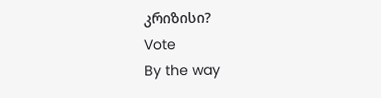კრიზისი?
Vote
By the way